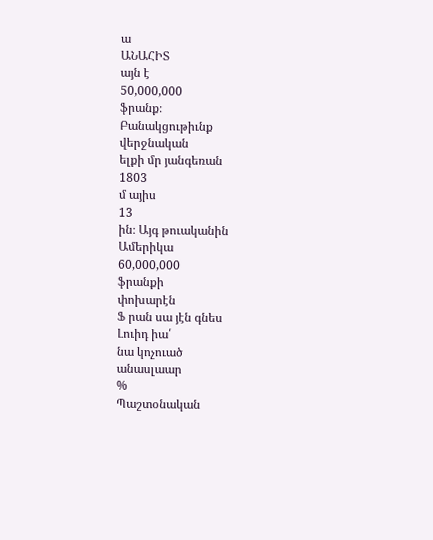ա
ԱՆԱՀԻՏ
այն է
50,000,000
ֆրանք։
Բանակցութիւնք
վերջնական
ելքի մր յանգեռան
1803
մ այիս
13
ին։ Այգ թուականին
Ամերիկա
60,000,000
ֆրանքի
փոխարէն
Ֆ րան սա յէն գնես
Լուիդ իա՛
նա կոչուած
անասլաար
%
Պաշտօնական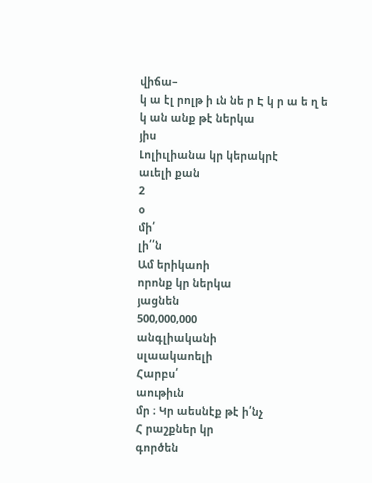վիճա–
կ ա էլ րոլթ ի ւն նե ր Է կ ր ա ե ղ ե կ ան անք թէ ներկա
յիս
Լոլիւլիանա կր կերակրէ
աւելի քան
2
օ
մի՛
լի՛՛ն
Ամ երիկաոի
որոնք կր ներկա
յացնեն
500,000,000
անգլիականի
սլաակաոելի
Հարբս՛
աութիւն
մր ։ Կր աեսնէք թէ ի՛նչ
Հ րաշքներ կր
գործեն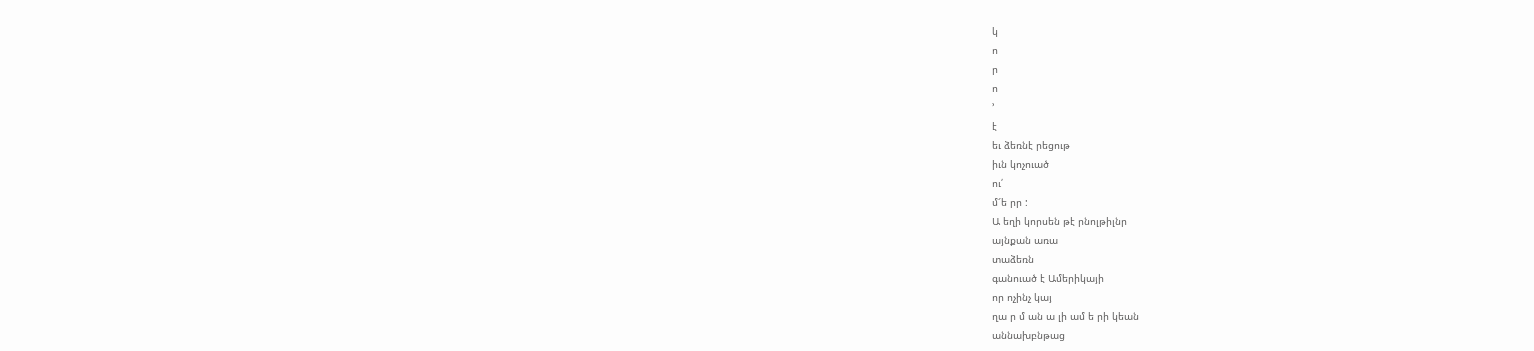կ
ո
ր
ո
՚
է
եւ ձեռնէ րեցութ
իւն կոչուած
ու՛
մ՜ե րր :
Ա եղի կորսեն թէ րնոլթիլնր
այնքան առա
տաձեռն
գանուած է Ամերիկայի
որ ոչինչ կայ
ղա ր մ ան ա լի ամ ե րի կեան
աննախբնթաց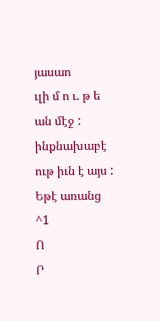յասաո
ւլի մ ո ւ. թ ե ան մէջ : ինքնախաբէ
ութ իւն է այս :
Եթէ առանց
^1
Ո
Ր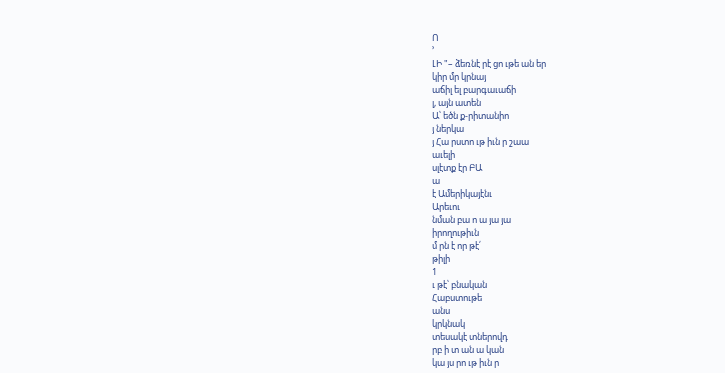Ո
՚
ԼԻ "– ձեռնէ րէ ցո ւթե ան եր
կիր մր կրնայ
աճիլ ել բարգաւաճի
լ, այն ատեն
Ա՝ եծն ք-րիտանիո
յ ներկա
յ Հա րստո ւթ իւն ր շաա
աւելի
սլէտք էր ԲԱ
ա
է Ամերիկայէնւ
Արեւու
նման բա ո ա յա յա
իրողութիւն
մ րն է որ թէ՛
թիլի
1
ւ թէ՝ բնական
Հաբստութե
անս
կրկնակ
տեսակէ տներովդ
րբ ի տ ան ա կան
կա յս րո ւթ իւն ր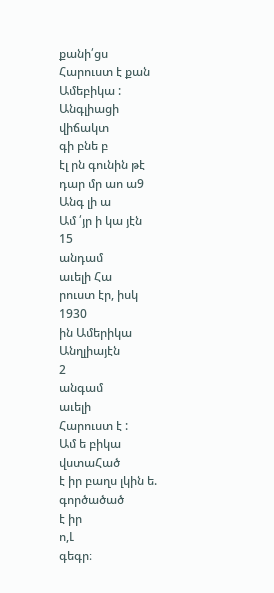քանի՛ցս
Հարուստ է քան Ամեբիկա :
Անգլիացի
վիճակտ
գի բնե բ
էլ րն գունին թէ դար մր աո ա9
Անգ լի ա
Ամ ՛յր ի կա յէն
15
անդամ
աւելի Հա
րուստ էր, իսկ
1930
ին Ամերիկա
Անղլիայէն
2
անգամ
աւելի
Հարուստ է :
Ամ ե բիկա
վստաՀած
է իր բաղս լկին ե.
գործածած
է իր
ո,Լ
գեգր։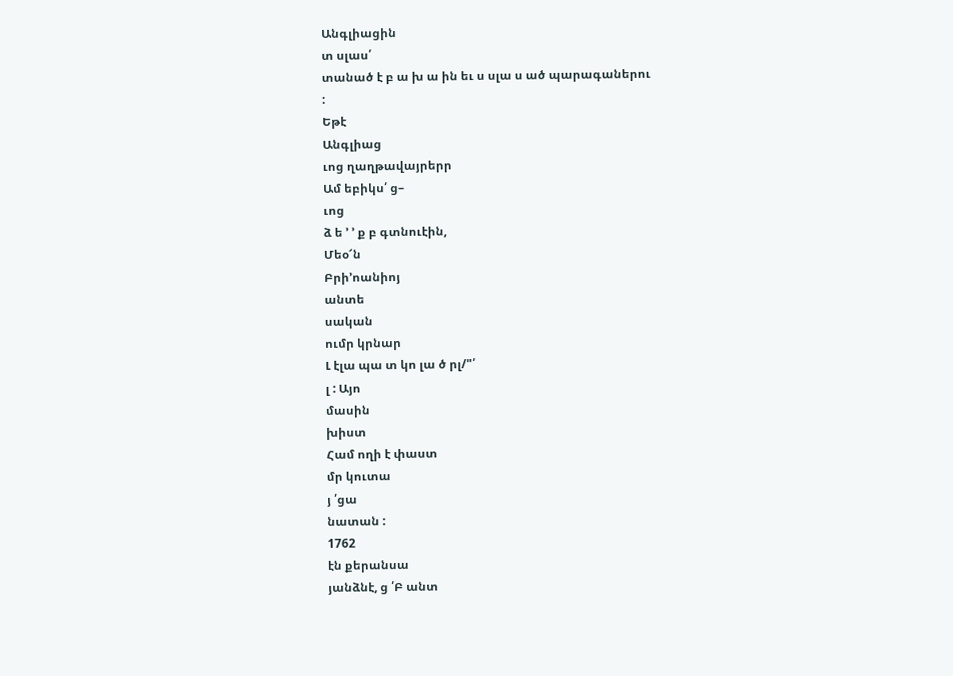Անգլիացին
տ սլաս՛
տանած է բ ա խ ա ին եւ ս սլա ս ած պարագաներու
:
Եթէ
Անգլիաց
ւոց ղաղթավայրերր
Ամ եբիկս՛ ց–
ւոց
ձ ե ՚ ՚ ք բ գտնուէին,
Մեօ՜ն
Բրի՚ոանիոյ
անտե
սական
ումր կրնար
Լ էլա պա տ կո լա ծ րլ/"՛
լ : Այո
մասին
խիստ
Համ ողի է փաստ
մր կուտա
յ ՛ցա
նատան :
1762
էն քերանսա
յանձնէ, ց ՛Բ անտ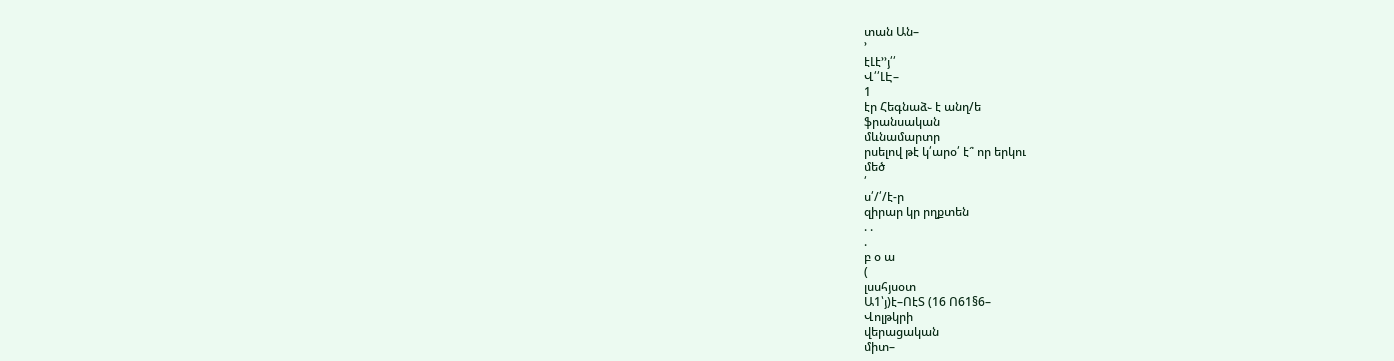տան Ան–
՚
էԼէ՚՚յ՛՛
Վ՛՛ԼԷ–
1
էր Հեգնաձ֊ է անղ/ե
ֆրանսական
մևնամարտր
րսելով թէ կ՛արօ՛ է՞ որ երկու
մեծ
՛
ս՛/՛/է-ր
զիրար կր րղքտեն
. .
.
բ օ ա
(
լսսհյսօտ
Ա1՝յ)է–ՈէՏ (16 Ո61§6–
Վոլթկրի
վերացական
միտ–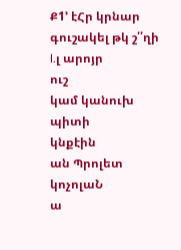Ք1՚ էՀր կրնար գուշակել թկ շ՛՛ղի
I.լ արոյր
ուշ
կամ կանուխ
պիտի
կնքէին
ան Պրոլետ
կոչոլաՆ
ա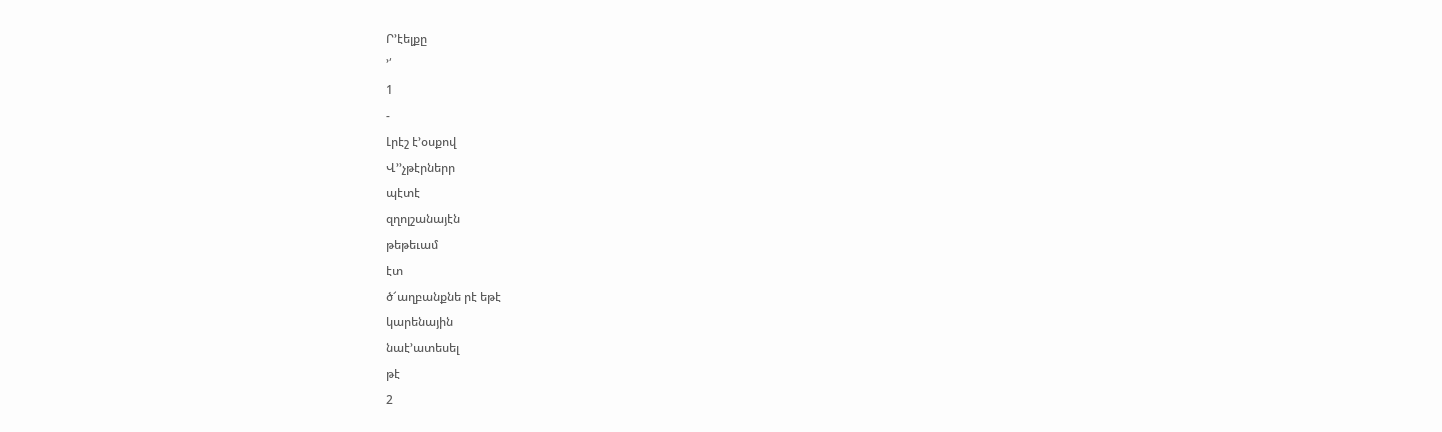Ր՚էելքը
՚՛
1
-
Լրէշ է՚օսքով
Վ՚՚չթէրներր
պէտէ
զղոլշանայէն
թեթեւամ
էտ
ծ՜աղբանքնե րէ եթէ
կարենային
նաէ՚ատեսել
թէ
2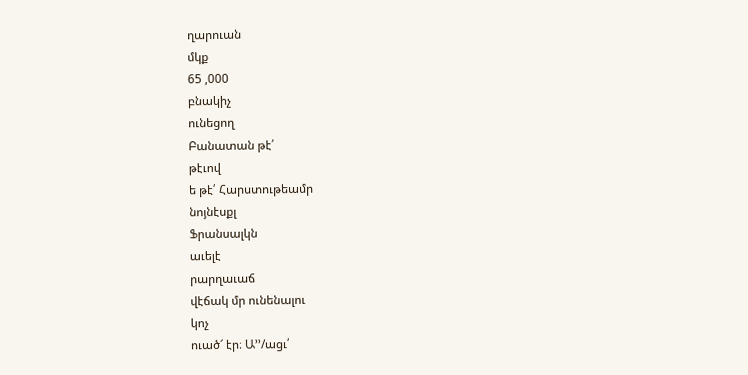ղարուան
մկք
65 ,000
բնակիչ
ունեցող
Բանատան թէ՛
թէւով
ե թէ՛ Հարստութեամր
նոյնէսքլ
Ֆրանսալկն
աւելէ
րարղաւաճ
վէճակ մր ունենալու
կոչ
ուած՜ էր։ Ա՚՚/ացւ՛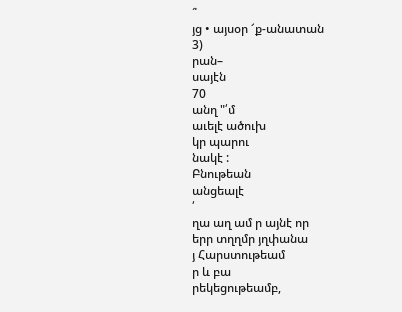՞
յց • այսօր ՜ք-անատան
3)
րան–
սայէն
70
անղ "՛մ
աւելէ ածուխ
կր պարու
նակէ :
Բնութեան
անցեալէ
՛
ղա աղ ամ ր այնէ որ
երր տղղմր յղփանա
յ Հարստութեամ
ր և բա
րեկեցութեամբ,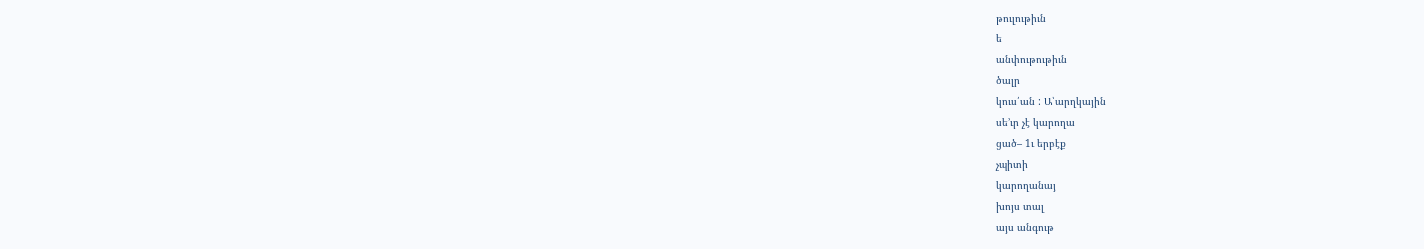թուլութիւն
ե
անփութութիւն
ծալր
կուս՛ան : Ա՝արղկային
սե՚ւր չէ կարողա
ցած– 1ւ երբէք
չպիտի
կարողանայ
խոյս տալ
այս անգութ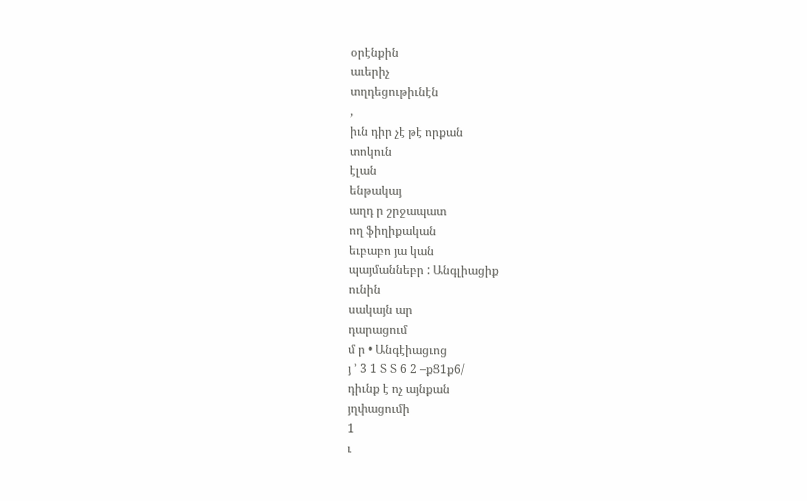օրէնքին
աւերիչ
տղդեցութիւնէն
,
իւն դիր չէ թէ որքան
տոկուն
էլան
ենթակայ
աղդ ր շրջապատ
ող ֆիղիքական
եւբաբո յա կան
պայմաննեբր : Անգլիացիք
ունին
սակայն ար
դարացում
մ ր • Անգէիացւոց
յ ՚ 3 1 Տ Տ 6 2 –քՑ1ք6/
դիւնք է ոչ այնքան
յղփացումի
1
ւ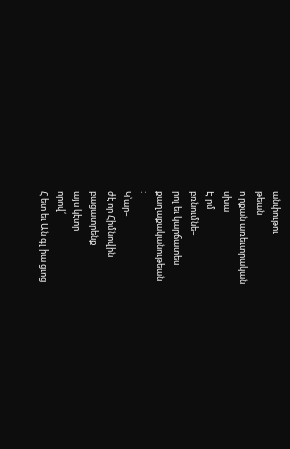անփութու
թեան
ո րքան առեւտրական
սխա
Է րմ
բռնումնե–
րոլ եւ կարճատես
քաղաքականութեան
:
Կ՝ար–
ժէ որ Հիմնովին
բացատրենք
այս կէտր
որով՛
Հ ետ եւ Ան գլ իա ցւոց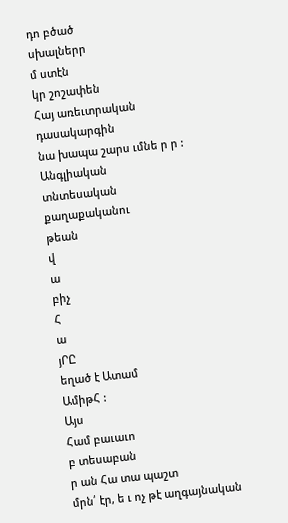դո բծած
սխալներր
մ ստէն
կր շոշափեն
Հայ առեւտրական
դասակարգին
նա խապա շարս ւմնե ր ր :
Անգլիական
տնտեսական
քաղաքականու
թեան
վ
ա
բիչ
Հ
ա
յՐԸ
եղած է Ատամ
ԱմիթՀ :
Այս
Համ բաւաւո
բ տեսաբան
ր ան Հա տա պաշտ
մրն՛ էր, ե ւ ոչ թէ աղգայնական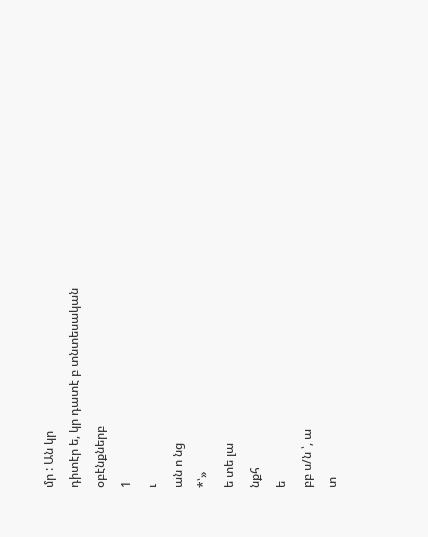մր : Ան կր
դիտէր ե, կր դատէ բ տնտեսական
օբէնքներբ
1
ւ
ան ո նց
*՝»
ե տե լա
նքհ
ե
բբ ս/ն ՝, ա
տ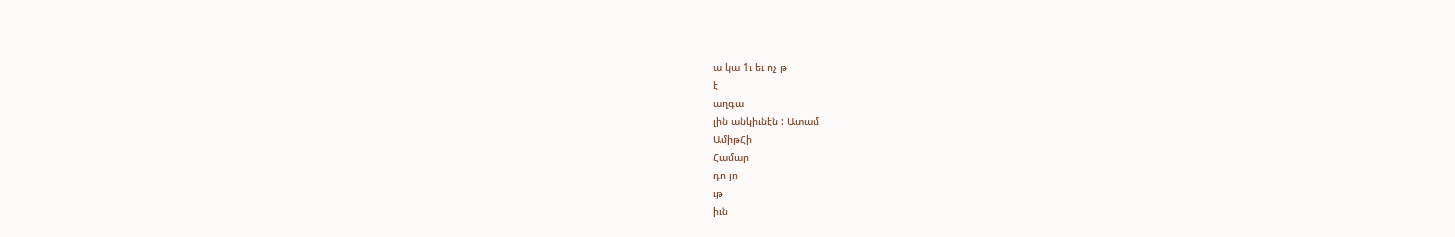ա կա 1ւ եւ ոչ թ
է
աղգա
լին անկիւնէն : Ատամ
ԱմիթՀի
Համար
դո յո
ւթ
իւն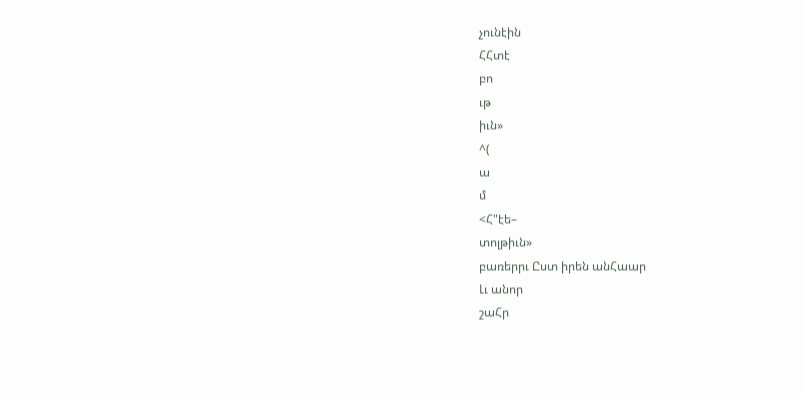չունէին
ՀՀտէ
բո
ւթ
իւն»
^(
ա
մ
<Հ"էե–
տոլթիւն»
բառերրւ Ըստ իրեն անՀաար
Լւ անոր
շաՀր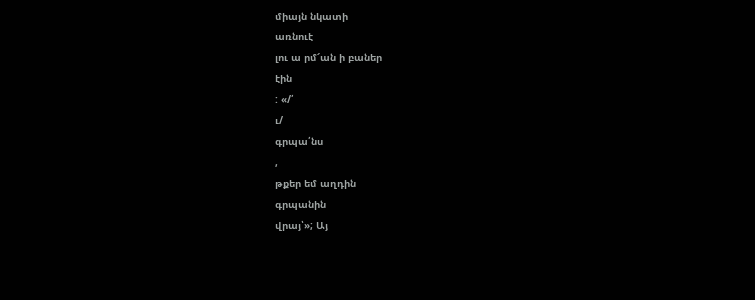միայն նկատի
առնուէ
լու ա րմ՜ան ի բաներ
էին
: «/՛
ւ/
գրպա՛նս
,
թքեր եմ աղդին
գրպանին
վրայ՝»; Այ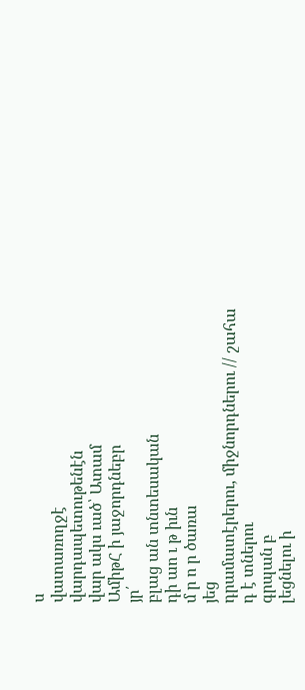ս
վատառողջէ
վարդապետութենէն
վար ակս ւած՝ Ատամ
ԱմիթՀ ի յաջորդնեբր
յր՛
բլաց ան տնտեսական
դի աո ւ թ իւն
մ ր ո ր ծառա
յեց
դրամատէրերու, միջնորդներու // շահա
դ է տներու
գրպան բ
լեցնելու ի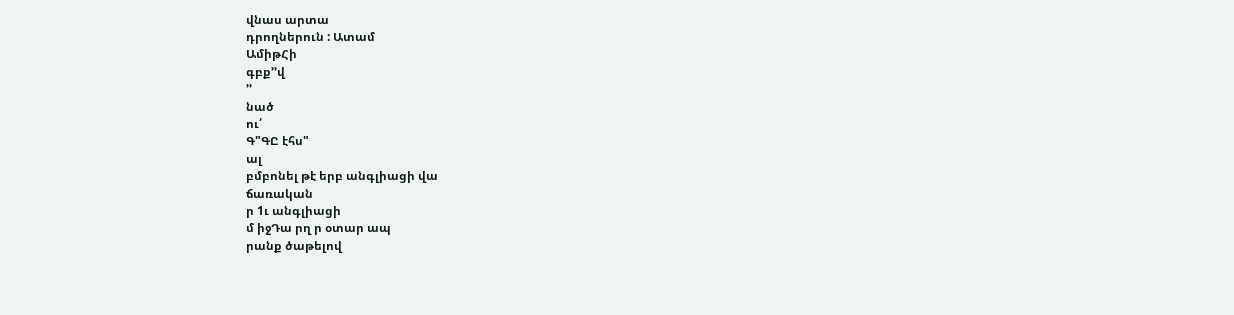վնաս արտա
դրողներուն : Ատամ
ԱմիթՀի
գբք՚՚վ
՚՚
նած
ու՛
Գ"ԳԸ էհս"
ալ
բմբոնել թէ երբ անգլիացի վա
ճառական
ր 1ւ անգլիացի
մ իջԴա րղ ր օտար ապ
րանք ծաթելով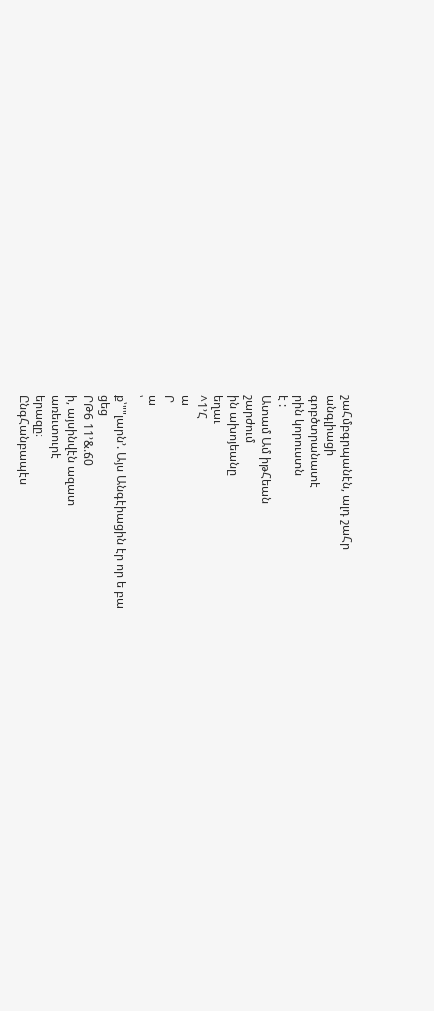շաՀմբգրպանէն, ալդ շաՀր
անգլիացի
գոբծտրանատէ
րին կորուստն
է :
Ատամ Ամ իթՀեան
շարժում
ին ախոյեանը
եղաւ
^1՚Հ
ա
Ր
ա
՝
ք՝""լարն՚. Այս Անգէիացին էր որ ե բա
ցեց
ՐԹ6 11՚&.ճ0
ի, այսինվէն ազատ
առեւտուրէ
երազը։
ԸնգՀանբապէս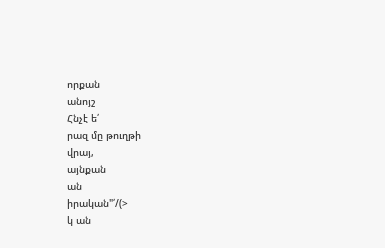որքան
անոյշ
Հնչէ ե՛
րազ մը թուղթի
վրայ,
այնքան
ան
իրական"՛/(>
կ ան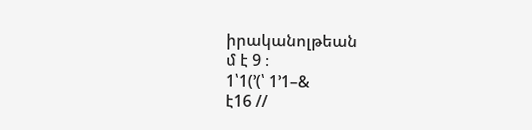իրականոլթեան
մ է 9 ։
1՝1(՚(՝ 1՚1–&
է16 //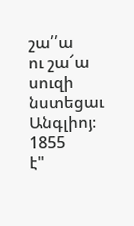շա՛՛ա
ու շա՜ա
սուզի
նստեցաւ
Անգլիոյ։
1855
է"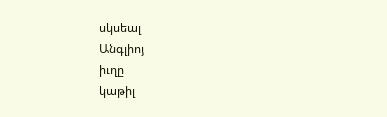սկսեալ
Անգլիոյ
իւղը
կաթիլ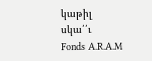կաթիլ
սկա՛՛ւ
Fonds A.R.A.M